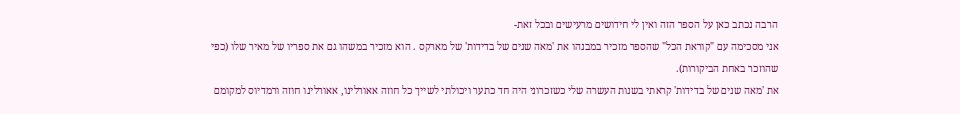הרבה נכתב כאן על הספר הזה ואין לי חידושים מרעישים ובכל זאת-
אני מסכימה עם "קוראת הכל" שהספר מזכיר במבנהו את 'מאה שנים של בדידות' של מארקס . הוא מזכיר במשהו גם את ספריו של מאיר שלו (כפי שהוזכר באחת הביקורות).
את 'מאה שנים של בדידות' קראתי בשנות העשרה שלי כשזכרוני היה חד כתער ויכולתי לשייך כל חוזה אאורלינו, אאורלינו חוזה ורמדיוס למקומם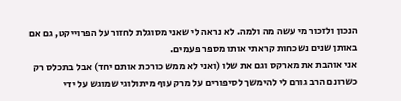הנכון ולזכור מי עשה מה ולמה. לא נראה לי שאני מסוגלת לחזור על הפרוייקט, גם אם באותן שנים נשכחות קראתי אותו מספר פעמים.
אני אוהבת את מארקס וגם את שלו (ואני לא ממש כורכת אותם יחד) אבל בתכלס רק כשרונם הרב גורם לי להימשך לסיפורים על מרק עוף מיתולוגי שמוגש על ידי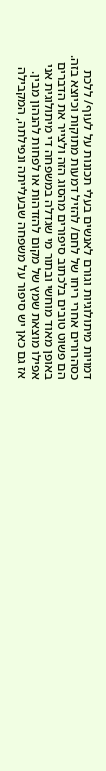דמויות מיתולוגיות וגורם לאנשים בעלי תכונות על לעוף/ ללכת כסהרורים אחרי ריחו של לחם/ להזיל דמעות מתוקות וכיוצא בזה. הם פשוט טובים בלכתוב סיפורים מהסוג הזה ולצייר את הדברים באופן מאוד מוחשי ובתור מי שגדלה במשפחה די מיתולוגית אני אפילו מוצאת שמץ של מקום להזדהות או לפחות להנהון מבין.
אז גם כאן יש סיפור על משפחה שבעלייתה ונפילתה, המקבילה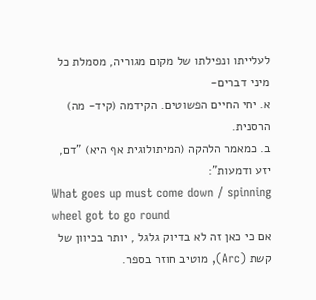לעלייתו ונפילתו של מקום מגוריה, מסמלת כל מיני דברים-
א. יחי החיים הפשוטים. הקידמה (קיד- מה) הרסנית.
ב. כמאמר הלהקה (המיתולוגית אף היא) "דם, יזע ודמעות":
What goes up must come down / spinning wheel got to go round
אם כי כאן זה לא בדיוק גלגל , יותר בכיוון של קשת (Arc), מוטיב חוזר בספר.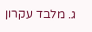ג. מלבד עקרון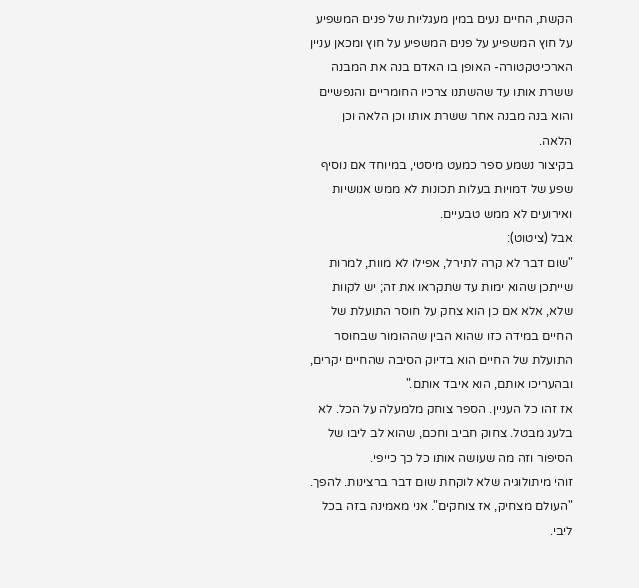הקשת, החיים נעים במין מעגליות של פנים המשפיע על חוץ המשפיע על פנים המשפיע על חוץ ומכאן עניין הארכיטקטורה- האופן בו האדם בנה את המבנה ששרת אותו עד שהשתנו צרכיו החומריים והנפשיים והוא בנה מבנה אחר ששרת אותו וכן הלאה וכן הלאה.
בקיצור נשמע ספר כמעט מיסטי, במיוחד אם נוסיף שפע של דמויות בעלות תכונות לא ממש אנושיות ואירועים לא ממש טבעיים.
אבל (ציטוט):
"שום דבר לא קרה לתירל, אפילו לא מוות, למרות שייתכן שהוא ימות עד שתקראו את זה; יש לקוות שלא, אלא אם כן הוא צחק על חוסר התועלת של החיים במידה כזו שהוא הבין שההומור שבחוסר התועלת של החיים הוא בדיוק הסיבה שהחיים יקרים, ובהעריכו אותם, הוא איבד אותם."
אז זהו כל העניין. הספר צוחק מלמעלה על הכל. לא בלעג מבטל. צחוק חביב וחכם, שהוא לב ליבו של הסיפור וזה מה שעושה אותו כל כך כייפי.
זוהי מיתולוגיה שלא לוקחת שום דבר ברצינות. להפך. "העולם מצחיק, אז צוחקים". אני מאמינה בזה בכל ליבי.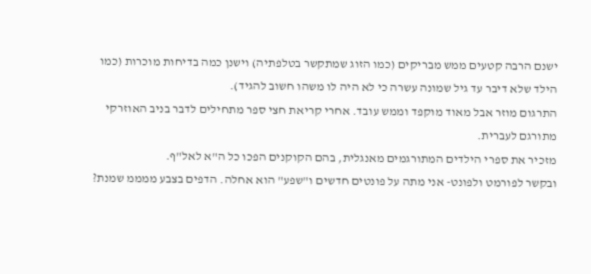ישנם הרבה קטעים ממש מבריקים (כמו הזוג שמתקשר בטלפתיה) וישנן כמה בדיחות מוכרות (כמו הילד שלא דיבר עד גיל שמונה עשרה כי לא היה לו משהו חשוב להגיד).
התרגום מוזר אבל מאוד מוקפד וממש עובד. אחרי קריאת חצי ספר מתחילים לדבר בניב האוזרקי מתורגם לעברית.
מזכיר את ספרי הילדים המתורגמים מאנגלית, בהם הקוקנים הפכו כל ה"א לאל"ף.
ובקשר לפורמט ולפונט- אני מתה על פונטים חדשים ו"שפע" הוא אחלה. הדפים בצבע ממממ שמנת?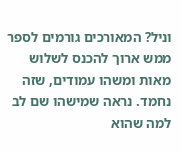וניל? המאורכים גורמים לספר ממש ארוך להכנס לשלוש מאות ומשהו עמודים, שזה נחמד. נראה שמישהו שם לב למה שהוא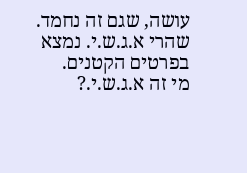עושה, שגם זה נחמד. שהרי א.ג.ש.י. נמצא בפרטים הקטנים.
מי זה א.ג.ש.י.?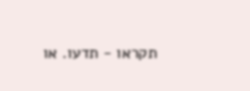תקראו - תדעו. או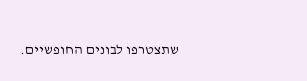שתצטרפו לבונים החופשיים.